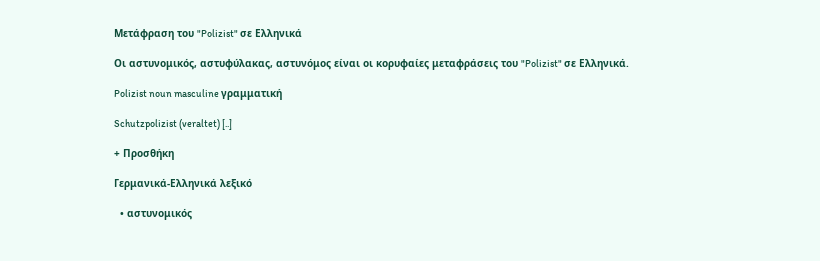Μετάφραση του "Polizist" σε Ελληνικά

Οι αστυνομικός, αστυφύλακας, αστυνόμος είναι οι κορυφαίες μεταφράσεις του "Polizist" σε Ελληνικά.

Polizist noun masculine γραμματική

Schutzpolizist (veraltet) [..]

+ Προσθήκη

Γερμανικά-Ελληνικά λεξικό

  • αστυνομικός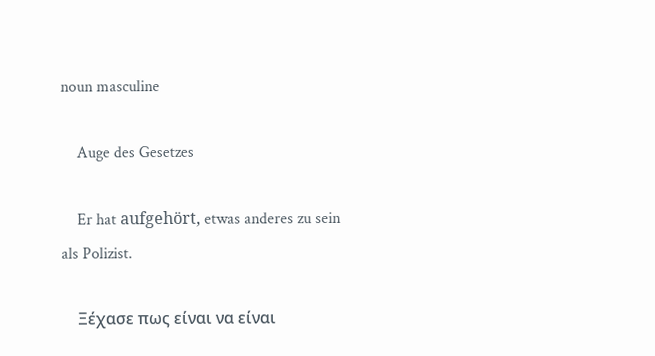noun masculine

    Auge des Gesetzes

    Er hat aufgehört, etwas anderes zu sein als Polizist.

    Ξέχασε πως είναι να είναι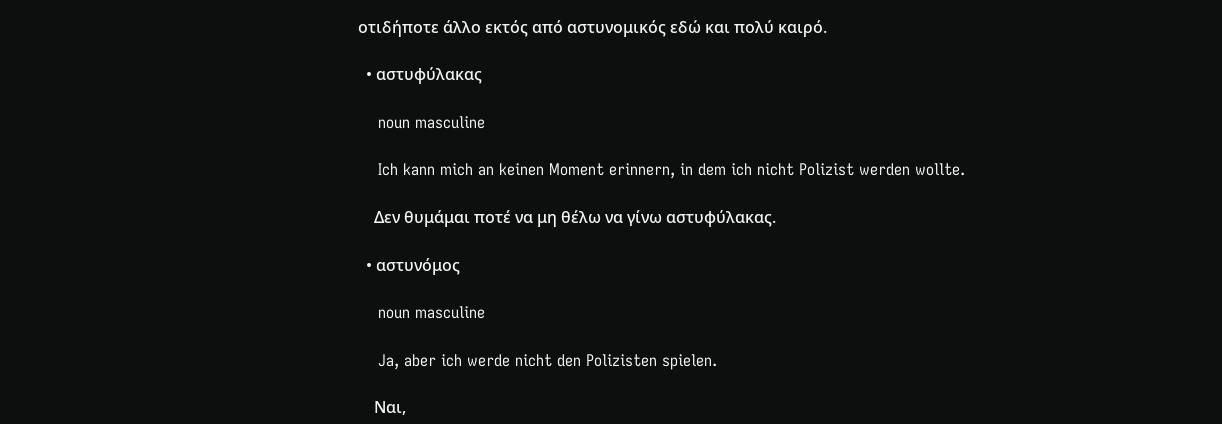οτιδήποτε άλλο εκτός από αστυνομικός εδώ και πολύ καιρό.

  • αστυφύλακας

    noun masculine

    Ich kann mich an keinen Moment erinnern, in dem ich nicht Polizist werden wollte.

    Δεν θυμάμαι ποτέ να μη θέλω να γίνω αστυφύλακας.

  • αστυνόμος

    noun masculine

    Ja, aber ich werde nicht den Polizisten spielen.

    Ναι,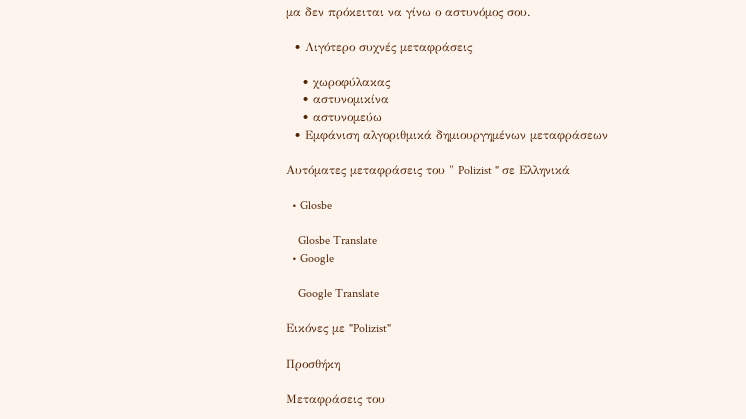μα δεν πρόκειται να γίνω ο αστυνόμος σου.

  • Λιγότερο συχνές μεταφράσεις

    • χωροφύλακας
    • αστυνομικίνα
    • αστυνομεύω
  • Εμφάνιση αλγοριθμικά δημιουργημένων μεταφράσεων

Αυτόματες μεταφράσεις του " Polizist " σε Ελληνικά

  • Glosbe

    Glosbe Translate
  • Google

    Google Translate

Εικόνες με "Polizist"

Προσθήκη

Μεταφράσεις του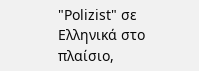"Polizist" σε Ελληνικά στο πλαίσιο,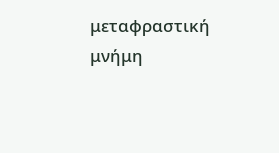μεταφραστική μνήμη